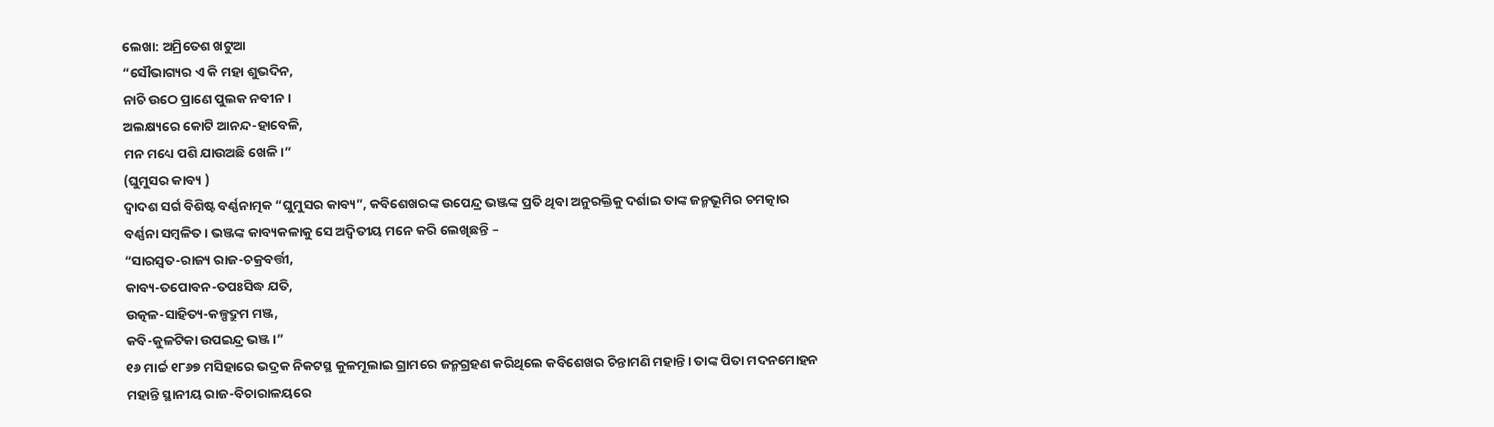ଲେଖା: ଅମ୍ରିତେଶ ଖଟୁଆ
“ସୌଭାଗ୍ୟର ଏ କି ମହା ଶୁଭଦିନ,
ନାଚି ଉଠେ ପ୍ରାଣେ ପୁଲକ ନବୀନ।
ଅଲକ୍ଷ୍ୟରେ କୋଟି ଆନନ୍ଦ-ହାବେଳି,
ମନ ମଧ୍ୟେ ପଶି ଯାଉଅଛି ଖେଳି।”
(ଘୁମୁସର କାବ୍ୟ )
ଦ୍ଵାଦଶ ସର୍ଗ ବିଶିଷ୍ଟ ବର୍ଣ୍ଣନାତ୍ମକ “ଘୁମୁସର କାବ୍ୟ”, କବିଶେଖରଙ୍କ ଉପେନ୍ଦ୍ର ଭଞ୍ଜଙ୍କ ପ୍ରତି ଥିବା ଅନୁରକ୍ତିକୁ ଦର୍ଶାଇ ତାଙ୍କ ଜନ୍ମଭୂମିର ଚମତ୍କାର ବର୍ଣ୍ଣନା ସମ୍ବଳିତ। ଭଞ୍ଜଙ୍କ କାବ୍ୟକଳାକୁ ସେ ଅଦ୍ଵିତୀୟ ମନେ କରି ଲେଖିଛନ୍ତି –
“ସାରସ୍ଵତ-ରାଜ୍ୟ ରାଜ-ଚକ୍ରବର୍ତ୍ତୀ,
କାବ୍ୟ-ତପୋବନ-ତପଃସିଦ୍ଧ ଯତି,
ଉତ୍କଳ-ସାହିତ୍ୟ-କଳ୍ପଦ୍ରୁମ ମଞ୍ଜ,
କବି-କୁଳଟିକା ଉପଇନ୍ଦ୍ର ଭଞ୍ଜ।”
୧୬ ମାର୍ଚ୍ଚ ୧୮୬୭ ମସିହାରେ ଭଦ୍ରକ ନିକଟସ୍ଥ କୁଳମୂଲାଇ ଗ୍ରାମରେ ଜନ୍ମଗ୍ରହଣ କରିଥିଲେ କବିଶେଖର ଚିନ୍ତାମଣି ମହାନ୍ତି। ତାଙ୍କ ପିତା ମଦନମୋହନ ମହାନ୍ତି ସ୍ଥାନୀୟ ରାଜ-ବିଚାରାଳୟରେ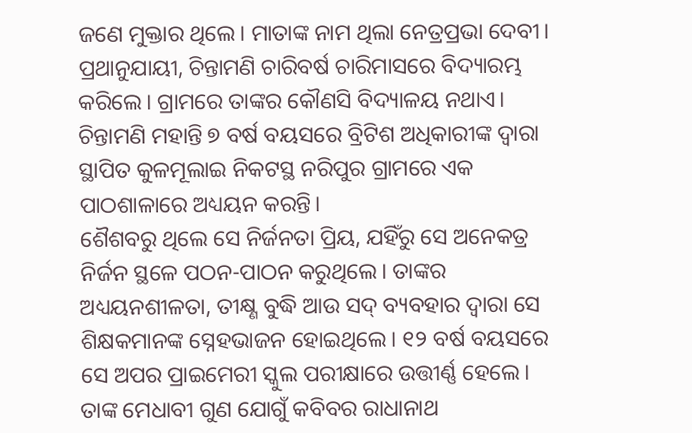ଜଣେ ମୁକ୍ତାର ଥିଲେ। ମାତାଙ୍କ ନାମ ଥିଲା ନେତ୍ରପ୍ରଭା ଦେବୀ। ପ୍ରଥାନୁଯାୟୀ, ଚିନ୍ତାମଣି ଚାରିବର୍ଷ ଚାରିମାସରେ ବିଦ୍ୟାରମ୍ଭ କରିଲେ। ଗ୍ରାମରେ ତାଙ୍କର କୌଣସି ବିଦ୍ୟାଳୟ ନଥାଏ। ଚିନ୍ତାମଣି ମହାନ୍ତି ୭ ବର୍ଷ ବୟସରେ ବ୍ରିଟିଶ ଅଧିକାରୀଙ୍କ ଦ୍ଵାରା ସ୍ଥାପିତ କୁଳମୂଲାଇ ନିକଟସ୍ଥ ନରିପୁର ଗ୍ରାମରେ ଏକ ପାଠଶାଳାରେ ଅଧ୍ୟୟନ କରନ୍ତି।
ଶୈଶବରୁ ଥିଲେ ସେ ନିର୍ଜନତା ପ୍ରିୟ, ଯହିଁରୁ ସେ ଅନେକତ୍ର ନିର୍ଜନ ସ୍ଥଳେ ପଠନ-ପାଠନ କରୁଥିଲେ। ତାଙ୍କର ଅଧ୍ୟୟନଶୀଳତା, ତୀକ୍ଷ୍ଣ ବୁଦ୍ଧି ଆଉ ସଦ୍ ବ୍ୟବହାର ଦ୍ଵାରା ସେ ଶିକ୍ଷକମାନଙ୍କ ସ୍ନେହଭାଜନ ହୋଇଥିଲେ। ୧୨ ବର୍ଷ ବୟସରେ ସେ ଅପର ପ୍ରାଇମେରୀ ସ୍କୁଲ ପରୀକ୍ଷାରେ ଉତ୍ତୀର୍ଣ୍ଣ ହେଲେ। ତାଙ୍କ ମେଧାବୀ ଗୁଣ ଯୋଗୁଁ କବିବର ରାଧାନାଥ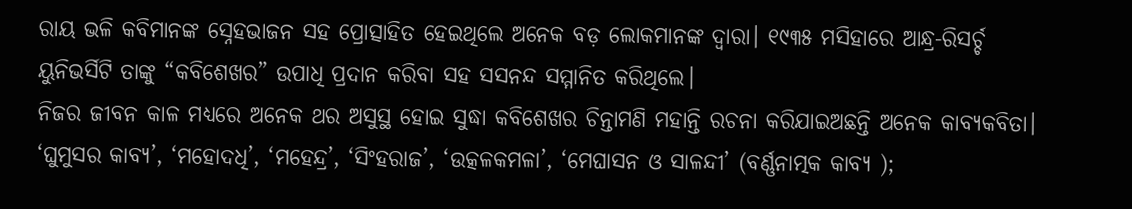ରାୟ ଭଳି କବିମାନଙ୍କ ସ୍ନେହଭାଜନ ସହ ପ୍ରୋତ୍ସାହିତ ହେଇଥିଲେ ଅନେକ ବଡ଼ ଲୋକମାନଙ୍କ ଦ୍ଵାରା। ୧୯୩୫ ମସିହାରେ ଆନ୍ଧ୍ର-ରିସର୍ଚ୍ଚ ୟୁନିଭର୍ସିଟି ତାଙ୍କୁ “କବିଶେଖର” ଉପାଧି ପ୍ରଦାନ କରିବା ସହ ସସନନ୍ଦ ସମ୍ମାନିତ କରିଥିଲେ।
ନିଜର ଜୀବନ କାଳ ମଧ୍ୟରେ ଅନେକ ଥର ଅସୁସ୍ଥ ହୋଇ ସୁଦ୍ଧା କବିଶେଖର ଚିନ୍ତାମଣି ମହାନ୍ତି ରଚନା କରିଯାଇଅଛନ୍ତି ଅନେକ କାବ୍ୟକବିତା। ‘ଘୁମୁସର କାବ୍ଯ’, ‘ମହୋଦଧି’, ‘ମହେନ୍ଦ୍ର’, ‘ସିଂହରାଜ’, ‘ଉତ୍କଳକମଳା’, ‘ମେଘାସନ ଓ ସାଳନ୍ଦୀ’ (ବର୍ଣ୍ଣନାତ୍ମକ କାବ୍ୟ );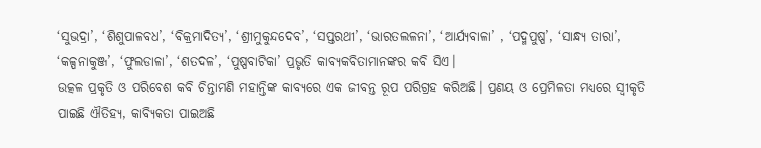‘ସୁଭଦ୍ରା’, ‘ଶିଶୁପାଳବଧ’, ‘ବିକ୍ରମାଦିତ୍ୟ’, ‘ଶ୍ରୀମୁକୁନ୍ଦଦେବ’, ‘ସପ୍ତରଥୀ’, ‘ଭାରତଲଳନା’, ‘ଆର୍ଯ୍ୟବାଳା’ , ‘ପଦ୍ମପୁଷ୍ପ’, ‘ସାନ୍ଧ୍ୟ ତାରା’, ‘କଳ୍ପନାକୁଞ୍ଜ’, ‘ଫୁଲଡାଳା’, ‘ଶତଦଳ’, ‘ପୁଷ୍ପବାଟିକା’ ପ୍ରଭୃତି କାବ୍ୟକବିତାମାନଙ୍କର କବି ସିଏ।
ଉତ୍କଳ ପ୍ରକୃତି ଓ ପରିବେଶ କବି ଚିନ୍ତାମଣି ମହାନ୍ତିଙ୍କ କାବ୍ୟରେ ଏକ ଜୀବନ୍ତ ରୂପ ପରିଗ୍ରହ କରିଅଛି। ପ୍ରଣୟ ଓ ପ୍ରେମିଳତା ମଧ୍ୟରେ ସ୍ଵୀକୃତି ପାଇଛି ଐତିହ୍ୟ, କାବ୍ୟିକତା ପାଇଅଛି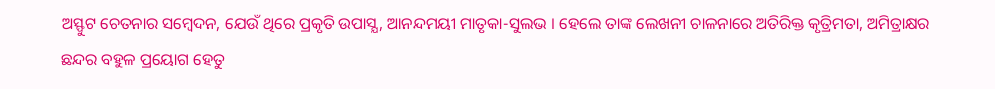ଅସ୍ଫୁଟ ଚେତନାର ସମ୍ବେଦନ, ଯେଉଁ ଥିରେ ପ୍ରକୃତି ଉପାସ୍ଯ, ଆନନ୍ଦମୟୀ ମାତୃକା-ସୁଲଭ । ହେଲେ ତାଙ୍କ ଲେଖନୀ ଚାଳନାରେ ଅତିରିକ୍ତ କୃତ୍ରିମତା, ଅମିତ୍ରାକ୍ଷର ଛନ୍ଦର ବହୁଳ ପ୍ରୟୋଗ ହେତୁ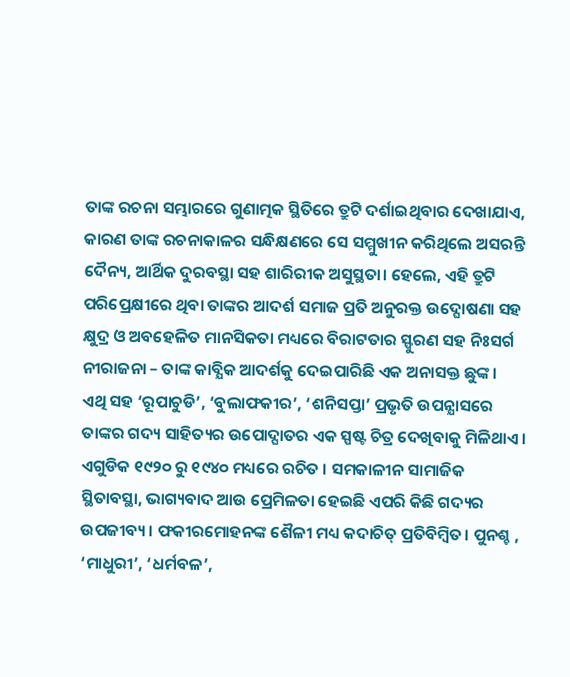ତାଙ୍କ ରଚନା ସମ୍ଭାରରେ ଗୁଣାତ୍ମକ ସ୍ଥିତିରେ ତ୍ରୁଟି ଦର୍ଶାଇଥିବାର ଦେଖାଯାଏ, କାରଣ ତାଙ୍କ ରଚନାକାଳର ସନ୍ଧିକ୍ଷଣରେ ସେ ସମ୍ମୁଖୀନ କରିଥିଲେ ଅସରନ୍ତି ଦୈନ୍ୟ, ଆର୍ଥିକ ଦୁରବସ୍ଥା ସହ ଶାରିରୀକ ଅସୁସ୍ଥତା। ହେଲେ, ଏହି ତ୍ରୁଟି ପରିପ୍ରେକ୍ଷୀରେ ଥିବା ତାଙ୍କର ଆଦର୍ଶ ସମାଜ ପ୍ରତି ଅନୁରକ୍ତ ଉଦ୍ଘୋଷଣା ସହ କ୍ଷୁଦ୍ର ଓ ଅବହେଳିତ ମାନସିକତା ମଧ୍ୟରେ ବିରାଟତାର ସ୍ଫୁରଣ ସହ ନିଃସର୍ଗ ନୀରାଜନା – ତାଙ୍କ କାବ୍ଯିକ ଆଦର୍ଶକୁ ଦେଇପାରିଛି ଏକ ଅନାସକ୍ତ ଛୁଙ୍କ।
ଏଥି ସହ ‘ରୂପାଚୁଡି’, ‘ବୁଲାଫକୀର’, ‘ଶନିସପ୍ତା’ ପ୍ରଭୃତି ଉପନ୍ଯାସରେ ତାଙ୍କର ଗଦ୍ୟ ସାହିତ୍ୟର ଉପୋଦ୍ଘାତର ଏକ ସ୍ପଷ୍ଟ ଚିତ୍ର ଦେଖିବାକୁ ମିଳିଥାଏ। ଏଗୁଡିକ ୧୯୨୦ ରୁ ୧୯୪୦ ମଧ୍ୟରେ ରଚିତ । ସମକାଳୀନ ସାମାଜିକ ସ୍ଥିତାବସ୍ଥା, ଭାଗ୍ୟବାଦ ଆଉ ପ୍ରେମିଳତା ହେଇଛି ଏପରି କିଛି ଗଦ୍ୟର ଉପଜୀବ୍ୟ। ଫକୀରମୋହନଙ୍କ ଶୈଳୀ ମଧ୍ୟ କଦାଚିତ୍ ପ୍ରତିବିମ୍ବିତ। ପୁନଶ୍ଚ , ‘ମାଧୁରୀ’, ‘ଧର୍ମବଳ’,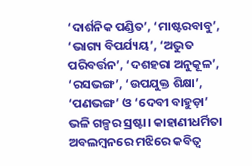‘ଦାର୍ଶନିକ ପଣ୍ଡିତ’, ‘ମାଷ୍ଟରବାବୁ’, ‘ଭାଗ୍ୟ ବିପର୍ଯ୍ୟୟ’, ‘ଅଦ୍ଭୁତ ପରିବର୍ତ୍ତନ’, ‘ଦଶହରା ଅନୁକୂଳ’, ‘ରସଭଙ୍ଗ’, ‘ଉପଯୁକ୍ତ ଶିକ୍ଷା’, ‘ପଣଭଙ୍ଗ’ ଓ ‘ଦେବୀ ବାହୁଡ଼ା’ ଭଳି ଗଳ୍ପର ସ୍ରଷ୍ଟା। କାହାଣୀଧର୍ମିତା ଅବଲମ୍ବନରେ ମଝିରେ କବିତ୍ଵ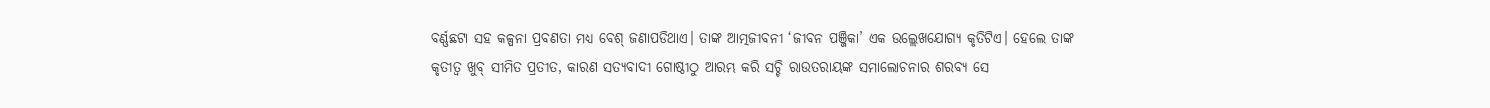ବର୍ଣ୍ଣଛଟା ସହ କଳ୍ପନା ପ୍ରବଣତା ମଧ୍ୟ ବେଶ୍ ଜଣାପଡିଥାଏ। ତାଙ୍କ ଆତ୍ମଜୀବନୀ ‘ଜୀବନ ପଞ୍ଜିକା’ ଏକ ଉଲ୍ଲେଖଯୋଗ୍ୟ କୃତିଟିଏ। ହେଲେ ତାଙ୍କ କୃତୀତ୍ଵ ଖୁବ୍ ସୀମିତ ପ୍ରତୀତ, କାରଣ ସତ୍ୟବାଦୀ ଗୋଷ୍ଠୀଠୁ ଆରମ୍ଭ କରି ସଚ୍ଚି ରାଉତରାୟଙ୍କ ସମାଲୋଚନାର ଶରବ୍ୟ ସେ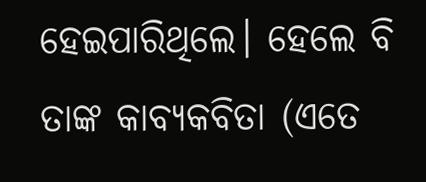ହେଇପାରିଥିଲେ। ହେଲେ ବି ତାଙ୍କ କାବ୍ୟକବିତା (ଏତେ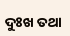ଦୁଃଖ ତଥା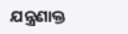ଯନ୍ତ୍ରଣାକ୍ତ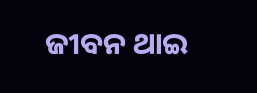ଜୀବନ ଥାଇ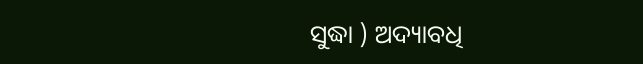ସୁଦ୍ଧା ) ଅଦ୍ୟାବଧି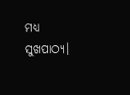ମଧ୍ୟ ସୁଖପାଠ୍ୟ।